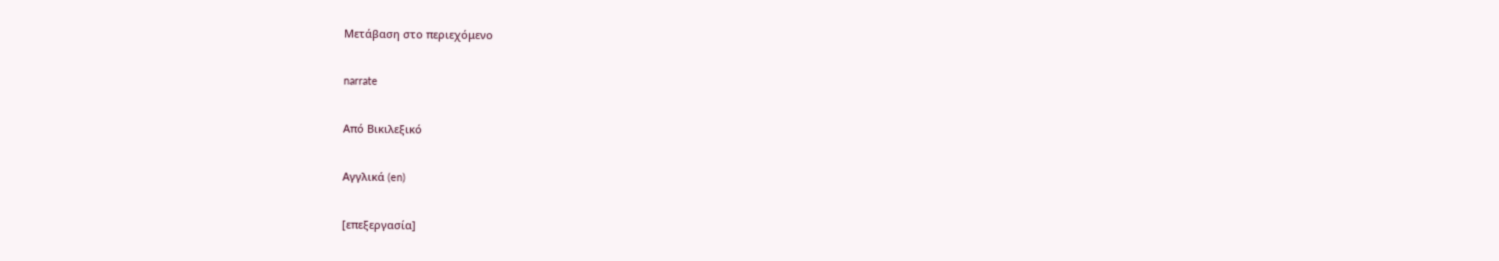Μετάβαση στο περιεχόμενο

narrate

Από Βικιλεξικό

Αγγλικά (en)

[επεξεργασία]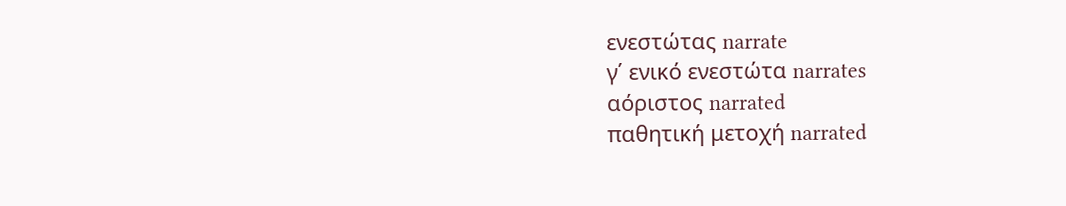ενεστώτας narrate
γ΄ ενικό ενεστώτα narrates
αόριστος narrated
παθητική μετοχή narrated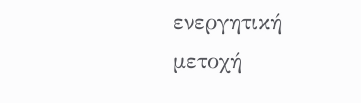ενεργητική μετοχή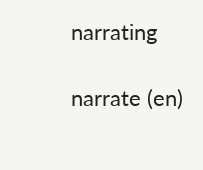narrating

narrate (en)